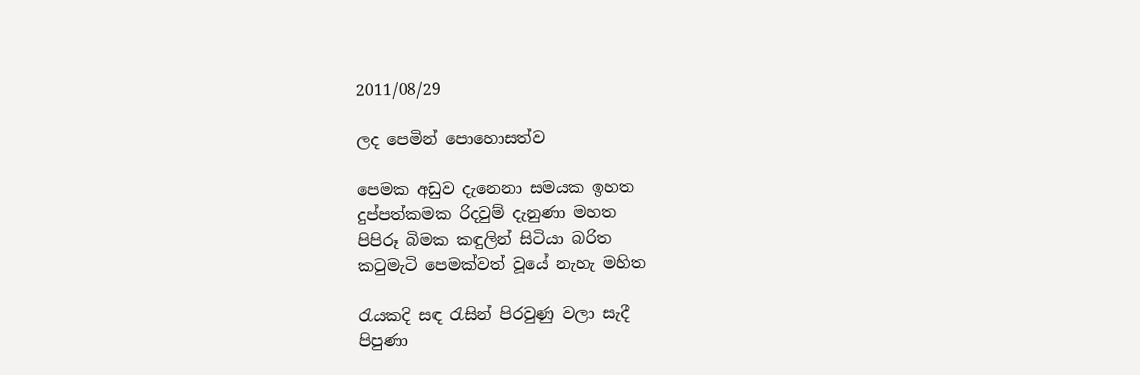2011/08/29

ලද පෙමින් පොහොසත්ව

පෙමක අඩුව දැනෙනා සමයක ඉහත
දුප්පත්කමක රිදවුම් දැනුණා මහත
පිපිරූ බිමක කඳුලින් සිටියා බරිත
කටුමැටි පෙමක්වත් වූයේ නැහැ මහිත

රැයකදි සඳ රැසින් පිරවුණු වලා සැදී
පිපුණා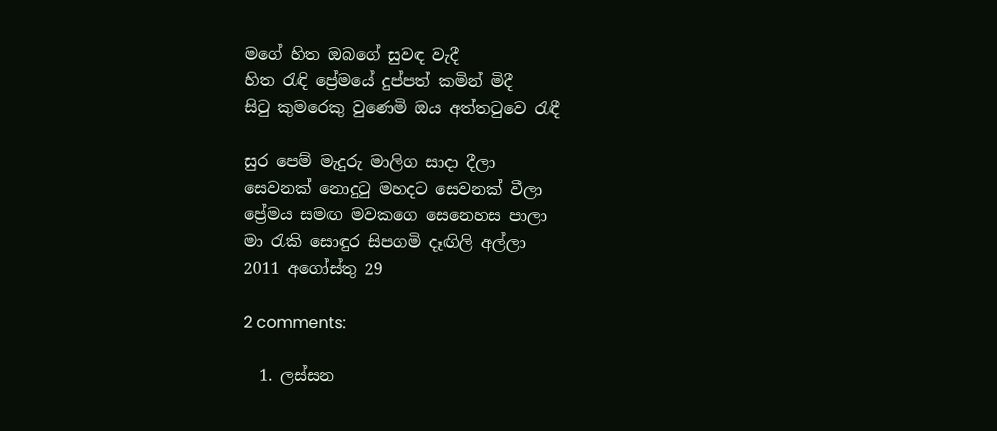මගේ හිත ඔබගේ සුවඳ වැදී
හිත රැඳි ප්‍රේමයේ දුප්පත් කමින් මිදී
සිටු කුමරෙකු වුණෙමි ඔය අත්තටුවෙ රැඳී

සුර පෙම් මැදුරු මාලිග සාදා දීලා
සෙවනක් නොදුටු මහදට සෙවනක් වීලා
ප්‍රේමය සමඟ මවකගෙ සෙනෙහස පාලා
මා රැකි සොඳුර සිපගමි දෑඟිලි අල්ලා
2011 අගෝස්තු 29

2 comments:

  1. ලස්සන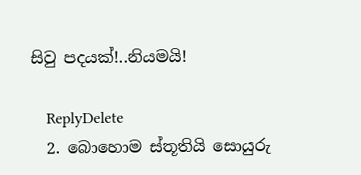සිවු පදයක්!..නියමයි!

    ReplyDelete
  2. බොහොම ස්තූතියි සොයුරු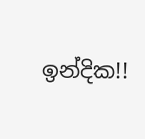ඉන්දික!!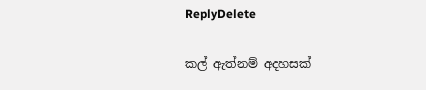ReplyDelete

කල් ඇත්නම් අදහසක්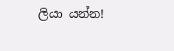ලියා යන්න!